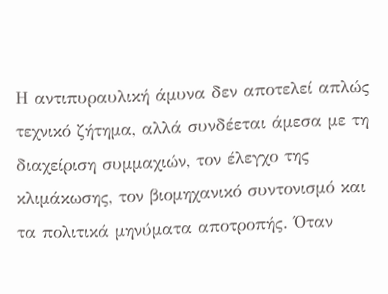Η αντιπυραυλική άμυνα δεν αποτελεί απλώς τεχνικό ζήτημα, αλλά συνδέεται άμεσα με τη διαχείριση συμμαχιών, τον έλεγχο της κλιμάκωσης, τον βιομηχανικό συντονισμό και τα πολιτικά μηνύματα αποτροπής. Όταν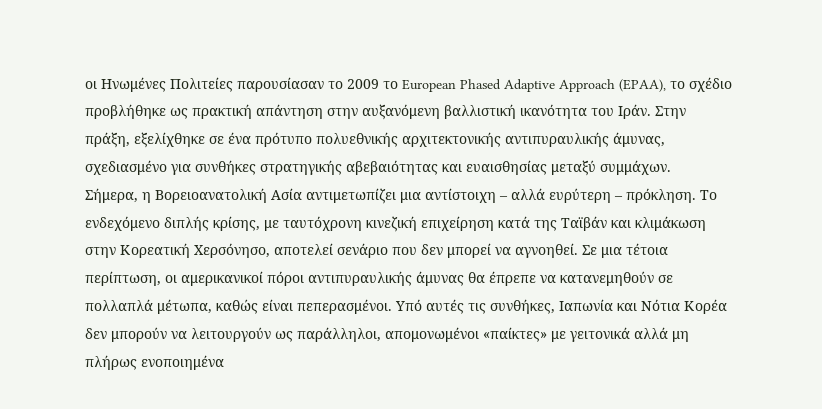οι Ηνωμένες Πολιτείες παρουσίασαν το 2009 το European Phased Adaptive Approach (EPAA), το σχέδιο προβλήθηκε ως πρακτική απάντηση στην αυξανόμενη βαλλιστική ικανότητα του Ιράν. Στην πράξη, εξελίχθηκε σε ένα πρότυπο πολυεθνικής αρχιτεκτονικής αντιπυραυλικής άμυνας, σχεδιασμένο για συνθήκες στρατηγικής αβεβαιότητας και ευαισθησίας μεταξύ συμμάχων.
Σήμερα, η Βορειοανατολική Ασία αντιμετωπίζει μια αντίστοιχη – αλλά ευρύτερη – πρόκληση. Το ενδεχόμενο διπλής κρίσης, με ταυτόχρονη κινεζική επιχείρηση κατά της Ταϊβάν και κλιμάκωση στην Κορεατική Χερσόνησο, αποτελεί σενάριο που δεν μπορεί να αγνοηθεί. Σε μια τέτοια περίπτωση, οι αμερικανικοί πόροι αντιπυραυλικής άμυνας θα έπρεπε να κατανεμηθούν σε πολλαπλά μέτωπα, καθώς είναι πεπερασμένοι. Υπό αυτές τις συνθήκες, Ιαπωνία και Νότια Κορέα δεν μπορούν να λειτουργούν ως παράλληλοι, απομονωμένοι «παίκτες» με γειτονικά αλλά μη πλήρως ενοποιημένα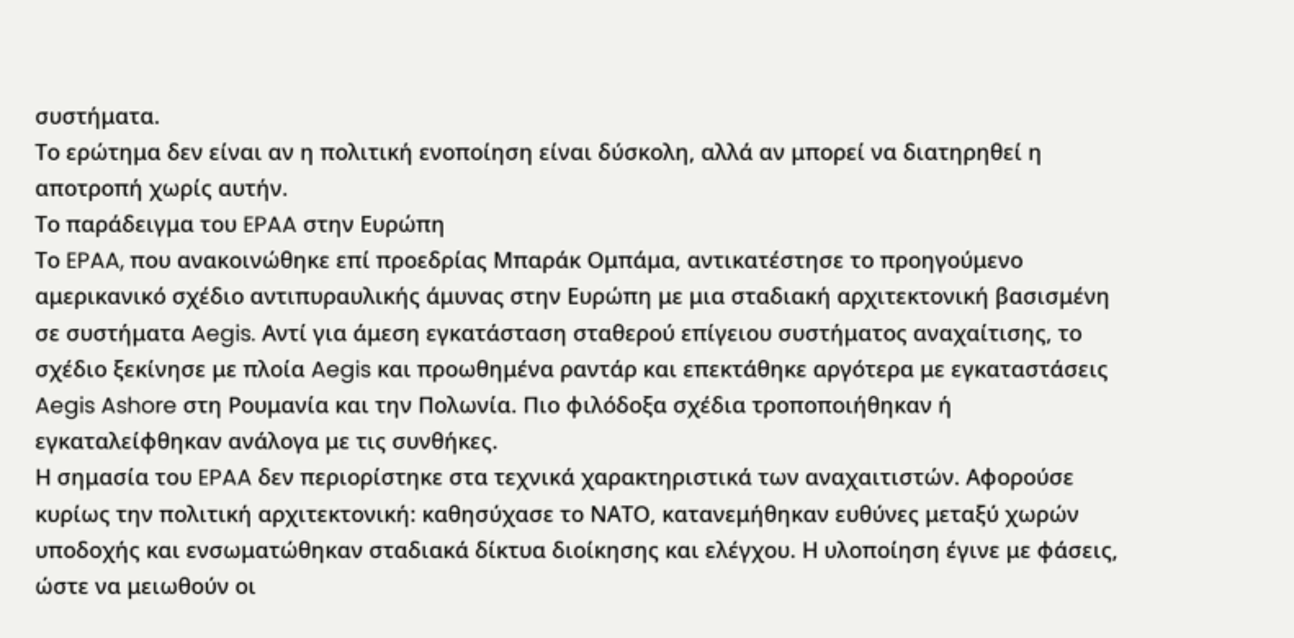συστήματα.
Το ερώτημα δεν είναι αν η πολιτική ενοποίηση είναι δύσκολη, αλλά αν μπορεί να διατηρηθεί η αποτροπή χωρίς αυτήν.
Το παράδειγμα του EPAA στην Ευρώπη
Το EPAA, που ανακοινώθηκε επί προεδρίας Μπαράκ Ομπάμα, αντικατέστησε το προηγούμενο αμερικανικό σχέδιο αντιπυραυλικής άμυνας στην Ευρώπη με μια σταδιακή αρχιτεκτονική βασισμένη σε συστήματα Aegis. Αντί για άμεση εγκατάσταση σταθερού επίγειου συστήματος αναχαίτισης, το σχέδιο ξεκίνησε με πλοία Aegis και προωθημένα ραντάρ και επεκτάθηκε αργότερα με εγκαταστάσεις Aegis Ashore στη Ρουμανία και την Πολωνία. Πιο φιλόδοξα σχέδια τροποποιήθηκαν ή εγκαταλείφθηκαν ανάλογα με τις συνθήκες.
Η σημασία του EPAA δεν περιορίστηκε στα τεχνικά χαρακτηριστικά των αναχαιτιστών. Αφορούσε κυρίως την πολιτική αρχιτεκτονική: καθησύχασε το ΝΑΤΟ, κατανεμήθηκαν ευθύνες μεταξύ χωρών υποδοχής και ενσωματώθηκαν σταδιακά δίκτυα διοίκησης και ελέγχου. Η υλοποίηση έγινε με φάσεις, ώστε να μειωθούν οι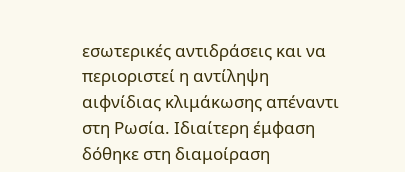εσωτερικές αντιδράσεις και να περιοριστεί η αντίληψη αιφνίδιας κλιμάκωσης απέναντι στη Ρωσία. Ιδιαίτερη έμφαση δόθηκε στη διαμοίραση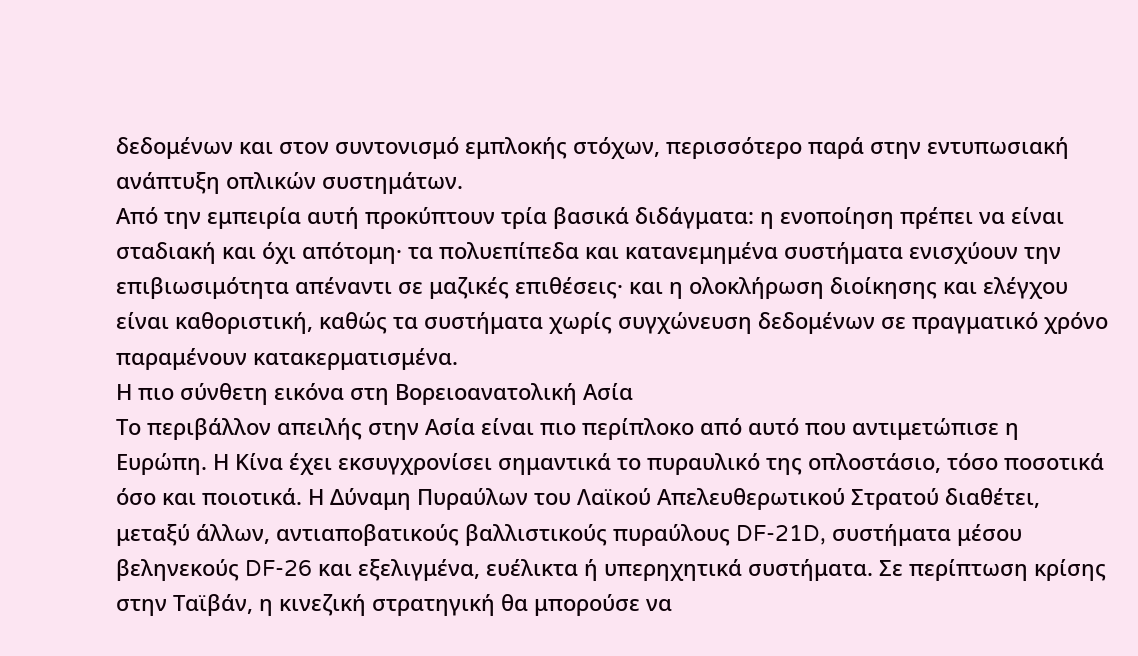δεδομένων και στον συντονισμό εμπλοκής στόχων, περισσότερο παρά στην εντυπωσιακή ανάπτυξη οπλικών συστημάτων.
Από την εμπειρία αυτή προκύπτουν τρία βασικά διδάγματα: η ενοποίηση πρέπει να είναι σταδιακή και όχι απότομη· τα πολυεπίπεδα και κατανεμημένα συστήματα ενισχύουν την επιβιωσιμότητα απέναντι σε μαζικές επιθέσεις· και η ολοκλήρωση διοίκησης και ελέγχου είναι καθοριστική, καθώς τα συστήματα χωρίς συγχώνευση δεδομένων σε πραγματικό χρόνο παραμένουν κατακερματισμένα.
Η πιο σύνθετη εικόνα στη Βορειοανατολική Ασία
Το περιβάλλον απειλής στην Ασία είναι πιο περίπλοκο από αυτό που αντιμετώπισε η Ευρώπη. Η Κίνα έχει εκσυγχρονίσει σημαντικά το πυραυλικό της οπλοστάσιο, τόσο ποσοτικά όσο και ποιοτικά. Η Δύναμη Πυραύλων του Λαϊκού Απελευθερωτικού Στρατού διαθέτει, μεταξύ άλλων, αντιαποβατικούς βαλλιστικούς πυραύλους DF-21D, συστήματα μέσου βεληνεκούς DF-26 και εξελιγμένα, ευέλικτα ή υπερηχητικά συστήματα. Σε περίπτωση κρίσης στην Ταϊβάν, η κινεζική στρατηγική θα μπορούσε να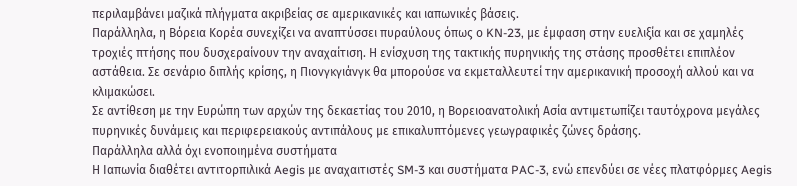περιλαμβάνει μαζικά πλήγματα ακριβείας σε αμερικανικές και ιαπωνικές βάσεις.
Παράλληλα, η Βόρεια Κορέα συνεχίζει να αναπτύσσει πυραύλους όπως ο KN-23, με έμφαση στην ευελιξία και σε χαμηλές τροχιές πτήσης που δυσχεραίνουν την αναχαίτιση. Η ενίσχυση της τακτικής πυρηνικής της στάσης προσθέτει επιπλέον αστάθεια. Σε σενάριο διπλής κρίσης, η Πιονγκγιάνγκ θα μπορούσε να εκμεταλλευτεί την αμερικανική προσοχή αλλού και να κλιμακώσει.
Σε αντίθεση με την Ευρώπη των αρχών της δεκαετίας του 2010, η Βορειοανατολική Ασία αντιμετωπίζει ταυτόχρονα μεγάλες πυρηνικές δυνάμεις και περιφερειακούς αντιπάλους με επικαλυπτόμενες γεωγραφικές ζώνες δράσης.
Παράλληλα αλλά όχι ενοποιημένα συστήματα
Η Ιαπωνία διαθέτει αντιτορπιλικά Aegis με αναχαιτιστές SM-3 και συστήματα PAC-3, ενώ επενδύει σε νέες πλατφόρμες Aegis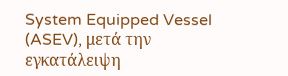System Equipped Vessel (ASEV), μετά την εγκατάλειψη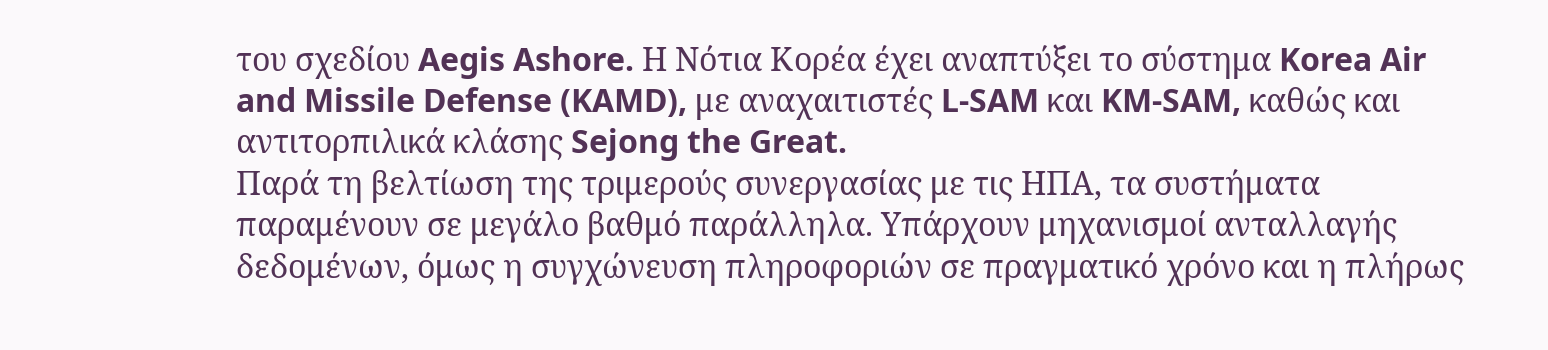του σχεδίου Aegis Ashore. Η Νότια Κορέα έχει αναπτύξει το σύστημα Korea Air and Missile Defense (KAMD), με αναχαιτιστές L-SAM και KM-SAM, καθώς και αντιτορπιλικά κλάσης Sejong the Great.
Παρά τη βελτίωση της τριμερούς συνεργασίας με τις ΗΠΑ, τα συστήματα παραμένουν σε μεγάλο βαθμό παράλληλα. Υπάρχουν μηχανισμοί ανταλλαγής δεδομένων, όμως η συγχώνευση πληροφοριών σε πραγματικό χρόνο και η πλήρως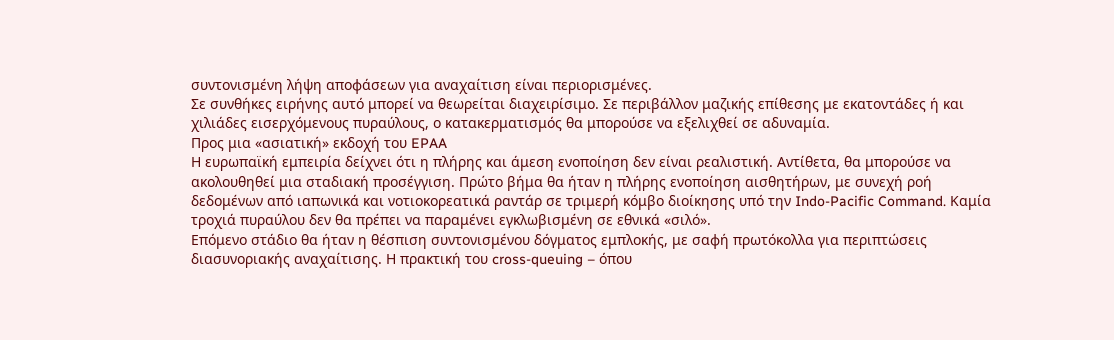συντονισμένη λήψη αποφάσεων για αναχαίτιση είναι περιορισμένες.
Σε συνθήκες ειρήνης αυτό μπορεί να θεωρείται διαχειρίσιμο. Σε περιβάλλον μαζικής επίθεσης με εκατοντάδες ή και χιλιάδες εισερχόμενους πυραύλους, ο κατακερματισμός θα μπορούσε να εξελιχθεί σε αδυναμία.
Προς μια «ασιατική» εκδοχή του EPAA
Η ευρωπαϊκή εμπειρία δείχνει ότι η πλήρης και άμεση ενοποίηση δεν είναι ρεαλιστική. Αντίθετα, θα μπορούσε να ακολουθηθεί μια σταδιακή προσέγγιση. Πρώτο βήμα θα ήταν η πλήρης ενοποίηση αισθητήρων, με συνεχή ροή δεδομένων από ιαπωνικά και νοτιοκορεατικά ραντάρ σε τριμερή κόμβο διοίκησης υπό την Indo-Pacific Command. Καμία τροχιά πυραύλου δεν θα πρέπει να παραμένει εγκλωβισμένη σε εθνικά «σιλό».
Επόμενο στάδιο θα ήταν η θέσπιση συντονισμένου δόγματος εμπλοκής, με σαφή πρωτόκολλα για περιπτώσεις διασυνοριακής αναχαίτισης. Η πρακτική του cross-queuing – όπου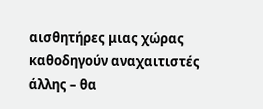αισθητήρες μιας χώρας καθοδηγούν αναχαιτιστές άλλης – θα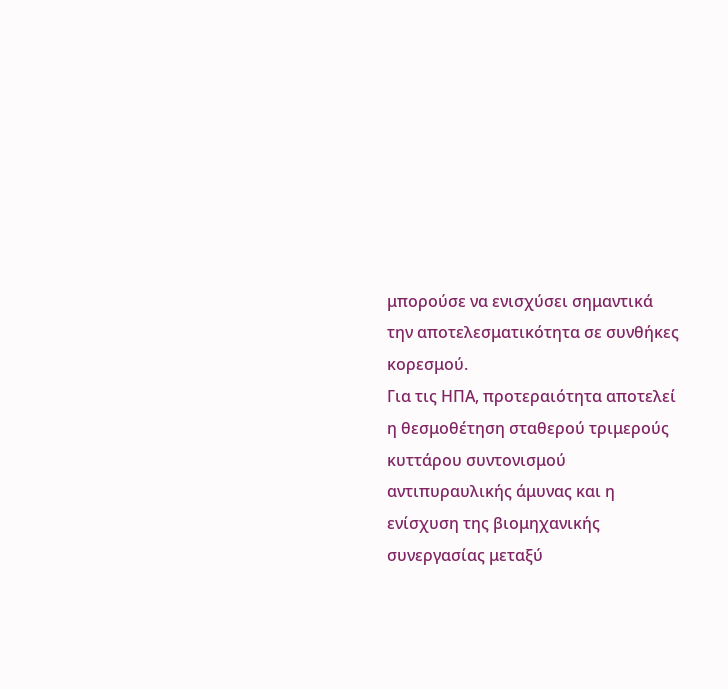μπορούσε να ενισχύσει σημαντικά την αποτελεσματικότητα σε συνθήκες κορεσμού.
Για τις ΗΠΑ, προτεραιότητα αποτελεί η θεσμοθέτηση σταθερού τριμερούς κυττάρου συντονισμού αντιπυραυλικής άμυνας και η ενίσχυση της βιομηχανικής συνεργασίας μεταξύ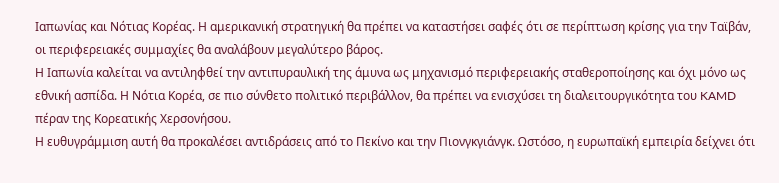Ιαπωνίας και Νότιας Κορέας. Η αμερικανική στρατηγική θα πρέπει να καταστήσει σαφές ότι σε περίπτωση κρίσης για την Ταϊβάν, οι περιφερειακές συμμαχίες θα αναλάβουν μεγαλύτερο βάρος.
Η Ιαπωνία καλείται να αντιληφθεί την αντιπυραυλική της άμυνα ως μηχανισμό περιφερειακής σταθεροποίησης και όχι μόνο ως εθνική ασπίδα. Η Νότια Κορέα, σε πιο σύνθετο πολιτικό περιβάλλον, θα πρέπει να ενισχύσει τη διαλειτουργικότητα του KAMD πέραν της Κορεατικής Χερσονήσου.
Η ευθυγράμμιση αυτή θα προκαλέσει αντιδράσεις από το Πεκίνο και την Πιονγκγιάνγκ. Ωστόσο, η ευρωπαϊκή εμπειρία δείχνει ότι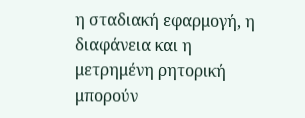η σταδιακή εφαρμογή, η διαφάνεια και η μετρημένη ρητορική μπορούν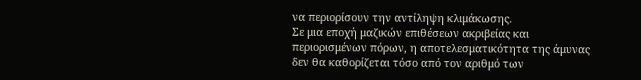να περιορίσουν την αντίληψη κλιμάκωσης.
Σε μια εποχή μαζικών επιθέσεων ακριβείας και περιορισμένων πόρων, η αποτελεσματικότητα της άμυνας δεν θα καθορίζεται τόσο από τον αριθμό των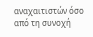αναχαιτιστών όσο από τη συνοχή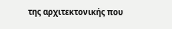της αρχιτεκτονικής που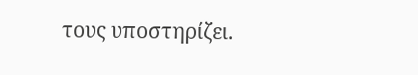τους υποστηρίζει.